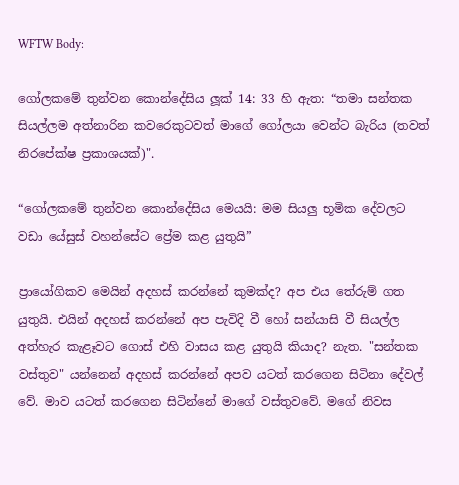WFTW Body:

ගෝලකමේ තුන්වන කොන්දේසිය ලූක් 14: 33 හි ඇත: “තමා සන්තක සියල්ලම අත්නාරින කවරෙකුටවත් මාගේ ගෝලයා වෙන්ට බැරිය (තවත් නිරපේක්ෂ ප්‍රකාශයක්)".

“ගෝලකමේ තුන්වන කොන්දේසිය මෙයයි: මම සියලු භූමික දේවලට වඩා යේසුස් වහන්සේට ප්‍රේම කළ යුතුයි”

ප්‍රායෝගිකව මෙයින් අදහස් කරන්නේ කුමක්ද? අප එය තේරුම් ගත යුතුයි. එයින් අදහස් කරන්නේ අප පැවිදි වී හෝ සන්යාසි වී සියල්ල අත්හැර කැළෑවට ගොස් එහි වාසය කළ යුතුයි කියාද? නැත. "සන්තක වස්තුව" යන්නෙන් අදහස් කරන්නේ අපව යටත් කරගෙන සිටිනා දේවල්‍ වේ. මාව යටත් කරගෙන සිටින්නේ මාගේ වස්තුවවේ. මගේ නිවස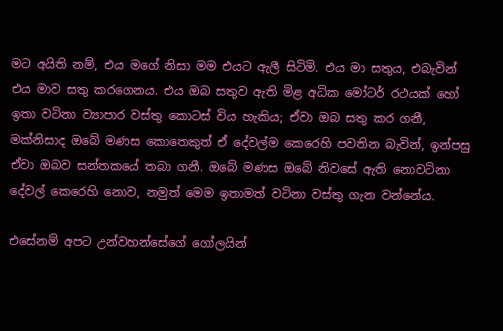මට අයිති නම්, එය මගේ නිසා මම එයට ඇලී සිටිමි. එය මා සතුය, එබැවින් එය මාව සතු කරගෙනය. එය ඔබ සතුව ඇති මිළ අධික මෝටර් රථයක් හෝ ඉතා වටිනා ව්‍යාපාර වස්තු කොටස් විය හැකිය; ඒවා ඔබ සතු කර ගනී, මක්නිසාද ඔබේ මණස කොතෙකුත් ඒ දේවල්ම කෙරෙහි පවතින බැවින්, ඉන්පසු ඒවා ඔබව සන්තකයේ තබා ගනී. ඔබේ මණස ඔබේ නිවසේ ඇති නොවටිනා දේවල් කෙරෙහි නොව, නමුත් මෙම ඉතාමත් වටිනා වස්තු ගැන වන්නේය.

එසේනම් අපට උන්වහන්සේගේ ගෝලයින්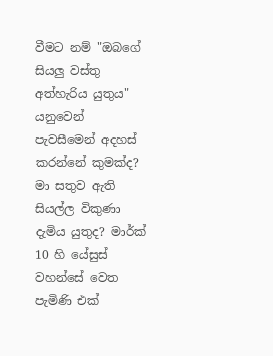වීමට නම් "ඔබගේ සියලු වස්තු අත්හැරිය යුතුය" යනුවෙන් පැවසීමෙන් අදහස් කරන්නේ කුමක්ද? මා සතුව ඇති සියල්ල විකුණා දැමිය යුතුද? මාර්ක් 10 හි යේසුස් වහන්සේ වෙත පැමිණි එක්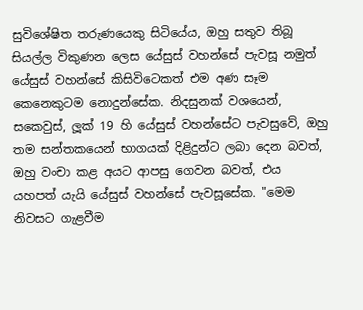සුවිශේෂිත තරුණයෙකු සිටියේය, ඔහු සතුව තිබූ සියල්ල විකුණන ලෙස යේසුස් වහන්සේ පැවසූ නමුත් යේසුස් වහන්සේ කිසිවිටෙකත් එම අණ සෑම කෙනෙකුටම නොදුන්සේක. නිදසුනක් වශයෙන්, සකෙවුස්, ලූක් 19 හි යේසුස් වහන්සේට පැවසුවේ, ඔහු තම සන්තකයෙන් භාගයක් දිළිදුන්ට ලබා දෙන බවත්, ඔහු වංචා කළ අයට ආපසු ගෙවන බවත්, එය යහපත් ‍යැයි යේසුස් වහන්සේ පැවසූසේක. "මෙම නිවසට ගැළවීම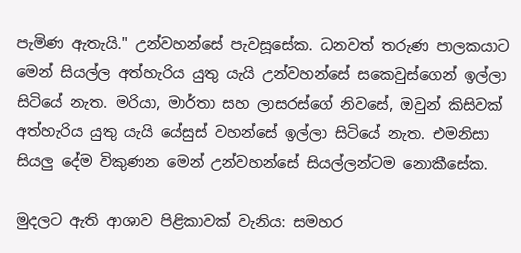පැමිණ ඇතැයි." උන්වහන්සේ පැවසූසේක. ධනවත් තරුණ පාලකයාට මෙන් සියල්ල අත්හැරිය යුතු යැයි උන්වහන්සේ සකෙවුස්ගෙන් ඉල්ලා සිටියේ නැත. මරියා, මාර්තා සහ ලාසරස්ගේ නිවසේ, ඔවුන් කිසිවක් අත්හැරිය යුතු යැයි යේසුස් වහන්සේ ඉල්ලා සිටියේ නැත. එමනිසා සියලු දේම විකුණන මෙන් උන්වහන්සේ සියල්ලන්ටම නොකීසේක.

මුදලට ඇති ආශාව පිළිකාවක් වැනිය: සමහර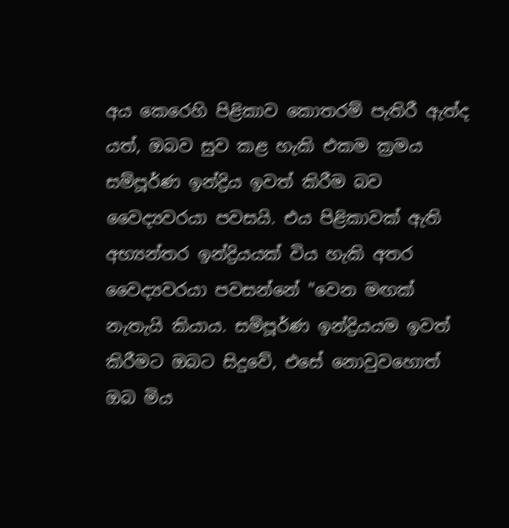අය කෙරෙහි පිළිකාව කොතරම් පැතිරී ඇත්ද යත්, ඔබව සුව කළ හැකි එකම ක්‍රමය සම්පූර්ණ ඉන්ද්‍රිය ඉවත් කිරීම බව වෛද්‍යවරයා පවසයි. එය පිළිකාවක් ඇති අභ්‍යන්තර ඉන්ද්‍රියයක් විය හැකි අතර වෛද්‍යවරයා පවසන්නේ "වෙන මඟක් නැතැයි කියාය. සම්පූර්ණ ඉන්ද්‍රියයම ඉවත් කිරීමට ඔබට සිදුවේ, එසේ නොවුවහොත් ඔබ මිය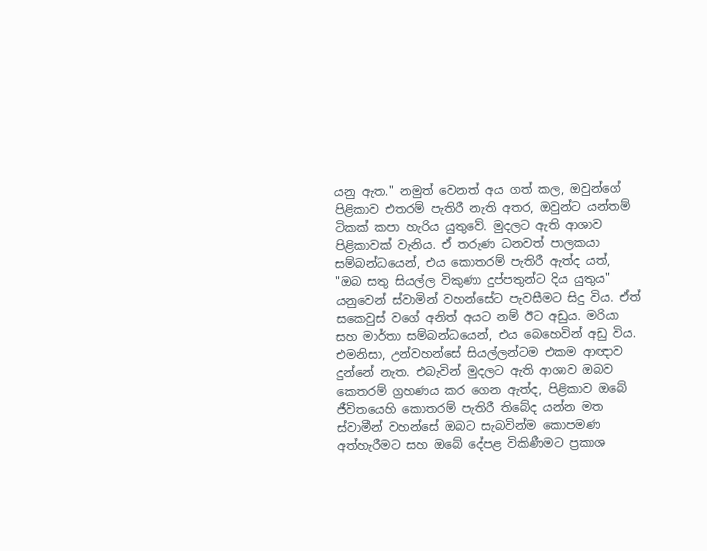යනු ඇත." නමුත් වෙනත් අය ගත් කල, ඔවුන්ගේ පිළිකාව එතරම් පැතිරී නැති අතර, ඔවුන්ට යන්තම් ටිකක් කපා හැරිය යුතුවේ. මුදලට ඇති ආශාව පිළිකාවක් වැනිය. ඒ තරුණ ධනවත් පාලකයා සම්බන්ධයෙන්, එය කොතරම් පැතිරී ඇත්ද යත්, "ඔබ සතු සියල්ල විකුණා දුප්පතුන්ට දිය යුතුය" යනුවෙන් ස්වාමින් වහන්සේට පැවසීමට සිදු විය. ඒත් සකෙවුස් වගේ අනිත් අයට නම් ඊට අඩුය. මරියා සහ මාර්තා සම්බන්ධයෙන්, එය බෙහෙවින් අඩු විය. එමනිසා, උන්වහන්සේ සියල්ලන්ටම එකම ආඥාව දුන්නේ නැත. එබැවින් මුදලට ඇති ආශාව ඔබව කෙතරම් ග්‍රහණය කර ගෙන ඇත්ද, පිළිකාව ඔබේ ජීවිතයෙහි කොතරම් පැතිරී තිබේද යන්න මත ස්වාමීන් වහන්සේ ඔබට සැබවින්ම කොපමණ අත්හැරීමට සහ ඔබේ දේපළ විකිණීමට ප්‍රකාශ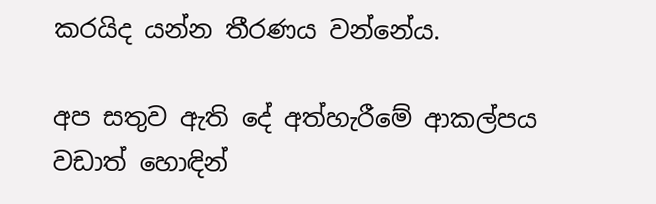කරයිද යන්න තීරණය වන්නේය.

අප සතුව ඇති දේ අත්හැරීමේ ආකල්පය වඩාත් හොඳින්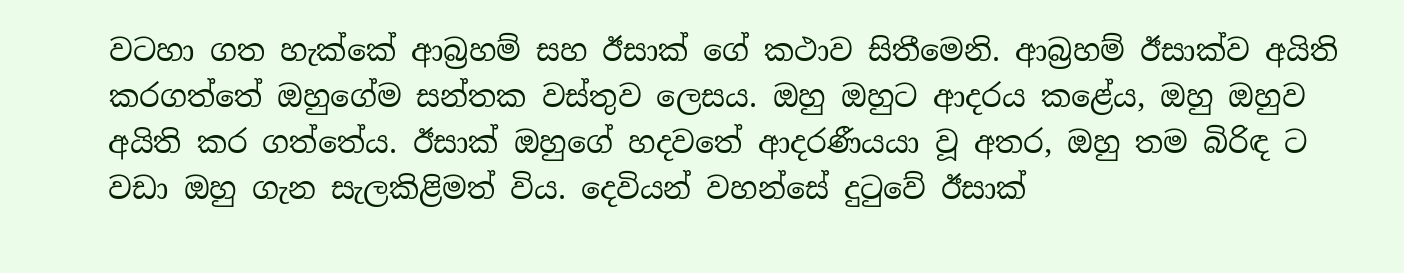වටහා ගත හැක්කේ ආබ්‍රහම් සහ ඊසාක් ගේ කථාව සිතීමෙනි. ආබ්‍රහම් ඊසාක්ව අයිති කරගත්තේ ඔහුගේම සන්තක වස්තුව ලෙසය. ඔහු ඔහුට ආදරය කළේය, ඔහු ඔහුව අයිති කර ගත්තේය. ඊසාක් ඔහුගේ හදවතේ ආදරණීයයා වූ අතර, ඔහු තම බිරිඳ ට වඩා ඔහු ගැන සැලකිළිමත් විය. දෙවියන් වහන්සේ දුටුවේ ඊසාක්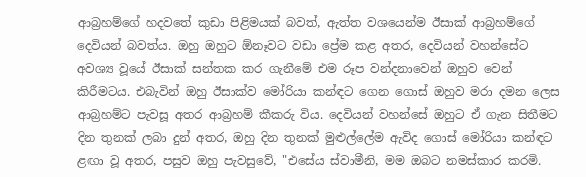ආබ්‍රහම්ගේ හදවතේ කුඩා පිළිමයක් බවත්, ඇත්ත වශයෙන්ම ඊසාක් ආබ්‍රහම්ගේ දෙවියන් බවත්ය. ඔහු ඔහුට ඕනෑවට වඩා ප්‍රේම කළ අතර, දෙවියන් වහන්සේට අවශ්‍ය වූයේ ඊසාක් සන්තක කර ගැනීමේ එම රූප වන්දනාවෙන් ඔහුව වෙන් කිරීමටය. එබැවින් ඔහු ඊසාක්ව මෝරියා කන්ඳට ගෙන ගොස් ඔහුව මරා දමන ලෙස ආබ්‍රහම්ට පැවසූ අතර ආබ්‍රහම් කීකරු විය. දෙවියන් වහන්සේ ඔහුට ඒ ගැන සිතීමට දින තුනක් ලබා දුන් අතර, ඔහු දින තුනක් මුළුල්ලේම ඇවිද ගොස් මෝරියා කන්ඳට ළඟා වූ අතර, පසුව ඔහු පැවසුවේ, "එසේය ස්වාමීනි, මම ඔබට නමස්කාර කරමි.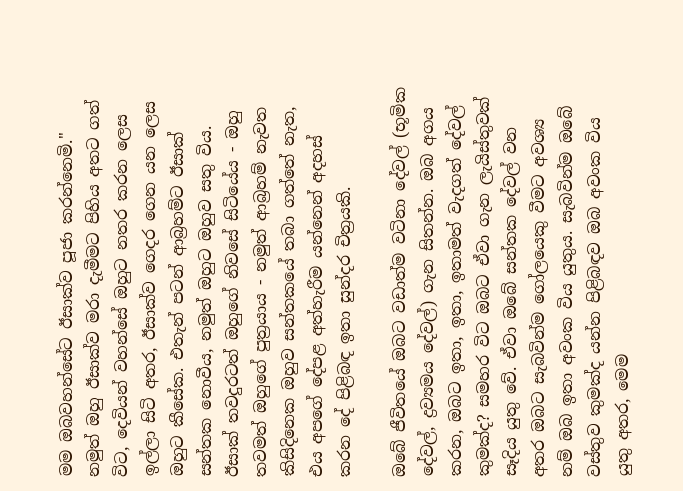මම ඔබවහන්සේට ඊසාක්ව පූජා කරන්නෙමි." නමුත් ඔහු ඊසාක්ව මරා දැමීමට පිහිය අතට ගත් විට, දෙවියන් වහන්සේ ඔහුට නතර කරන ලෙස ඉල්ලා සිටි අතර, ඊසාක්ව ගෙදර ගෙන යන ලෙස ඔහුට කීසේක. එතැන් පටන් ආබ්‍රහම්ට ඊසාක් සන්තක නොවීය, නමුත් ඔහුට ඔහුව සතු විය. ඊසාක් තවදුරටත් ඔහුගේ නිවසේ සිටියේය - ඔහු තවමත් ඔහුගේ පුත්‍රයාය - නමුත් ආබ්‍රහම් නැවත කිසිදිනෙක ඔහුව සන්තකයේ තබා ගත්තේ නැත, එය අපගේ දේපළ අත්හැරීම යන්නෙන් අදහස් කරන දේ පිළිබඳ ඉතා සුන්දර චිත්‍රයකි.

ඔබේ ජීවිතයේ ඔබට වඩාත්ම වටිනා දේවල් (භූමික දේවල්, ද්‍රව්‍යමය දේවල්) ගැන සිතන්න. ඔබ අගය කරන, ඔබට ඉතා, ඉතා, ඉතාමත් වැදගත් දේවල් කුමක්ද? සමහර විට ඔබට ඒවා ගැන ලැයිස්තුවක් සෑදිය යුතු වේ. ඒවා ඔබේ සන්තක දේවල් වන අතර ඔබට සැබවින්ම ගෝලයෙකු වීමට අවශ්‍ය නම් ඔබ ඉතා අවංක විය යුතුය. සැබවින්ම ඔබේ වස්තුව කුමක්ද යන්න පිළිබඳව ඔබ අවංක විය යුතු අතර, මෙම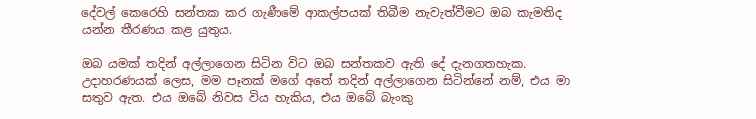දේවල් කෙරෙහි සන්තක කර ගැණීමේ ආකල්පයක් තිබීම නැවැත්වීමට ඔබ කැමතිද යන්න තීරණය කළ යුතුය.

ඔබ යමක් තදින් අල්ලාගෙන සිටින විට ඔබ සන්තකව ඇති දේ දැනගතහැක. උදාහරණයක් ලෙස, මම පෑනක් මගේ අතේ තදින් අල්ලාගෙන සිටින්නේ නම්, එය මා සතුව ඇත. එය ඔබේ නිවස විය හැකිය, එය ඔබේ බැංකු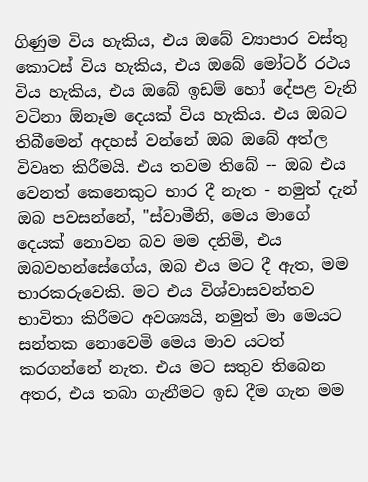ගිණුම විය හැකිය, එය ඔබේ ව්‍යාපාර වස්තු කොටස් විය හැකිය, එය ඔබේ මෝටර් රථය විය හැකිය, එය ඔබේ ඉඩම් හෝ දේපළ වැනි වටිනා ඕනෑම දෙයක් විය හැකිය. එය ඔබට තිබීමෙන් අදහස් වන්නේ ඔබ ඔබේ අත්ල විවෘත කිරීමයි. එය තවම තිබේ -- ඔබ එය වෙනත් කෙනෙකුට භාර දී නැත - නමුත් දැන් ඔබ පවසන්නේ, "ස්වාමීනි, මෙය මාගේ දෙයක් නොවන බව මම දනිමි, එය ඔබවහන්සේගේය, ඔබ එය මට දී ඇත, මම භාරකරුවෙකි. මට එය විශ්වාසවන්තව භාවිතා කිරීමට අවශ්‍යයි, නමුත් මා මෙයට සන්තක නොවෙමි මෙය මාව යටත් කරගන්නේ නැත. එය මට සතුව තිබෙන අතර, එය තබා ගැනීමට ඉඩ දීම ගැන මම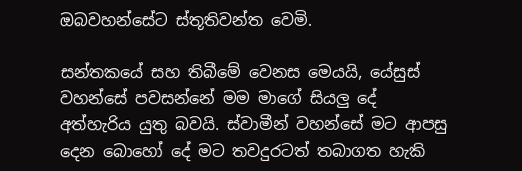ඔබවහන්සේට ස්තූතිවන්ත වෙමි.

සන්තකයේ සහ තිබීමේ වෙනස මෙයයි, යේසුස් වහන්සේ පවසන්නේ මම මාගේ සියලු දේ අත්හැරිය යුතු බවයි. ස්වාමීන් වහන්සේ මට ආපසු දෙන බොහෝ දේ මට තවදුරටත් තබාගත හැකි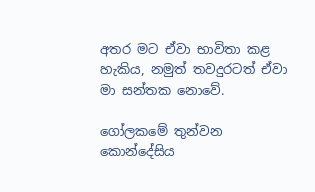අතර මට ඒවා භාවිතා කළ හැකිය, නමුත් තවදුරටත් ඒවා මා සන්තක නොවේ.

ගෝලකමේ තුන්වන කොන්දේසිය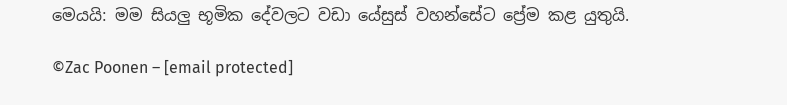මෙයයි: මම සියලු භූමික දේවලට වඩා යේසුස් වහන්සේට ප්‍රේම කළ යුතුයි.

©Zac Poonen – [email protected]